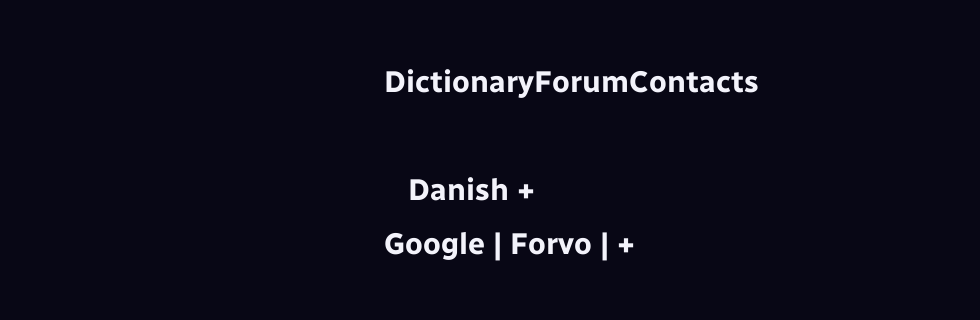DictionaryForumContacts

   Danish +
Google | Forvo | +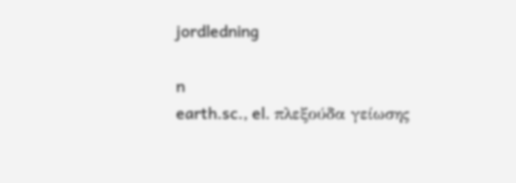jordledning

n
earth.sc., el. πλεξούδα γείωσης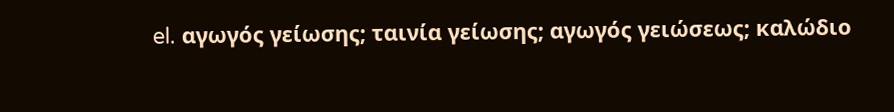el. αγωγός γείωσης; ταινία γείωσης; αγωγός γειώσεως; καλώδιο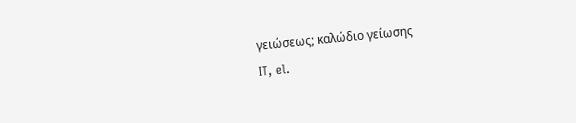γειώσεως; καλώδιο γείωσης
IT, el.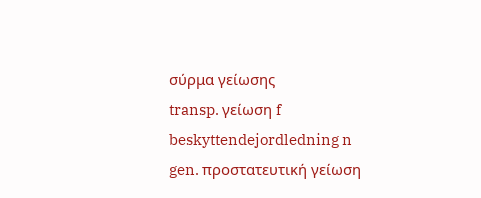σύρμα γείωσης
transp. γείωση f
beskyttendejordledning n
gen. προστατευτική γείωση